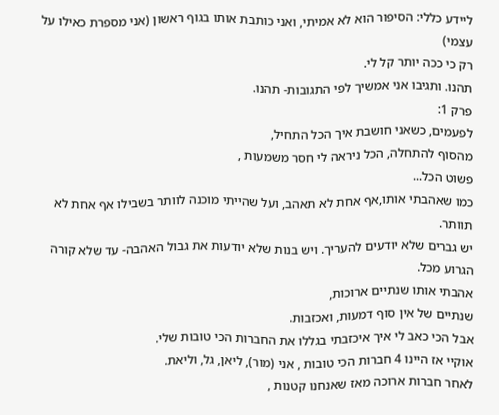ליידע כללי: הסיפור הוא לא אמיתי, ואני כותבת אותו בגוף ראשון (אני מספרת כאילו על עצמי)
רק כי ככה יותר קל לי.
תהנו. ותגיבו אני אמשיך לפי התגובות- תהנו.
פרק 1:
לפעמים, כשאני חושבת איך הכל התחיל,
מהסוף להתחלה, הכל ניראה לי חסר משמעות ,
פשוט הכל...
כמו שאהבתי אותו,אף אחת לא תאהב, ועל שהייתי מוכנה לוותר בשבילו אף אחת לא תוותר.
יש גברים שלא יודעים להעריך. ויש בנות שלא יודעות את גבול האהבה- עד שלא קורה הגרוע מכל.
אהבתי אותו שנתיים ארוכות,
שנתיים של אין סוף דמעות, ואכזבות.
אבל הכי כאב לי איך איכזבתי בגללו את החברות הכי טובות שלי.
אוקיי אז היינו 4 חברות הכי טובות , אני (מור), ליאן, גל, וליאת.
לאחר חברות ארוכה מאז שאנחנו קטנות ,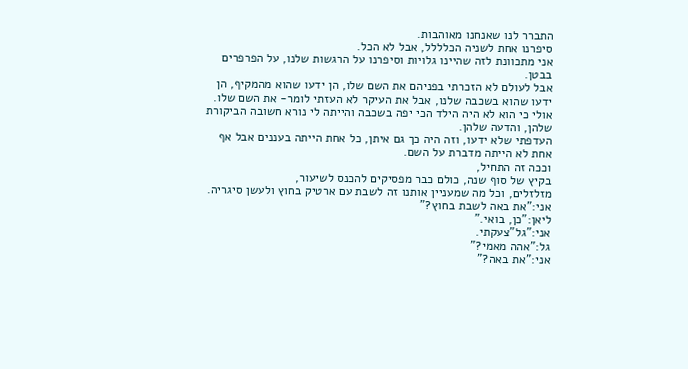התברר לנו שאנחנו מאוהבות.
סיפרנו אחת לשניה הכלללל, אבל לא הכל.
אני מתכוונת לזה שהיינו גלויות וסיפרנו על הרגשות שלנו, על הפרפרים בבטן.
אבל לעולם לא הזכרתי בפניהם את השם שלו, הן ידעו שהוא מהמקיף, הן ידעו שהוא בשכבה שלנו, אבל את העיקר לא העזתי לומר- את השם שלו.
אולי כי הוא לא היה הילד הכי יפה בשכבה והייתה לי נורא חשובה הביקורת שלהן, והדעה שלהן.
העדפתי שלא ידעו, וזה היה כך גם איתן, כל אחת הייתה בעננים אבל אף אחת לא הייתה מדברת על השם.
וככה זה התחיל,
בקיץ של סוף שנה, כולם כבר מפסיקים להכנס לשיעור,
מזלזלים, וכל מה שמעניין אותנו זה לשבת עם ארטיק בחוץ ולעשן סיגריה.
אני:"את באה לשבת בחוץ?"
ליאן:"כן, בואי."
אני:"גל"צעקתי.
גל:"אהה מאמי?"
אני:"את באה?"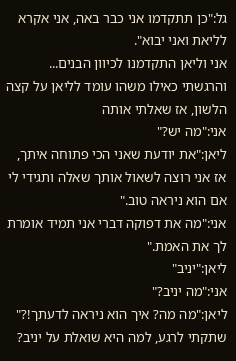גל:"כן תתקדמו אני כבר באה, אני אקרא לליאת ואני יבוא".
אני וליאן התקדמנו לכיוון הבנים...
והרגשתי כאילו משהו עומד לליאן על קצה הלשון, אז שאלתי אותה
אני:"מה יש?"
ליאן:"את יודעת שאני הכי פתוחה איתך, אז אני רוצה לשאול אותך שאלה ותגידי לי אם הוא ניראה טוב."
אני:"מה את דפוקה דברי אני תמיד אומרת לך את האמת."
ליאן:"יניב"
אני:"מה יניב?"
ליאן:"מה מה? איך הוא ניראה לדעתך!?"
שתקתי לרגע, למה היא שואלת על יניב?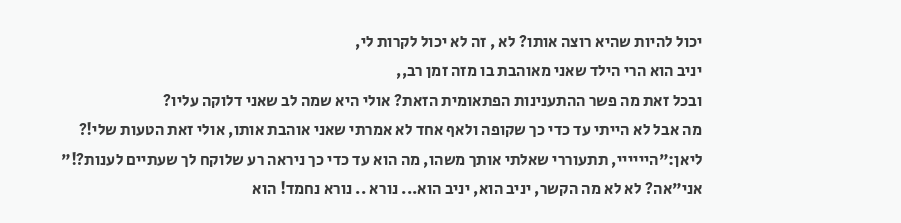יכול להיות שהיא רוצה אותו? לא , זה לא יכול לקרות לי,
יניב הוא הרי הילד שאני מאוהבת בו מזה זמן רב,,
ובכל זאת מה פשר ההתענינות הפתאומית הזאת? אולי היא שמה לב שאני דלוקה עליו?
מה אבל לא הייתי עד כדי כך שקופה ולאף אחד לא אמרתי שאני אוהבת אותו, אולי זאת הטעות שלי!?
ליאן:"היייייי, תתעוררי שאלתי אותך משהו, מה הוא עד כדי כך ניראה רע שלוקח לך שעתיים לענות?!"
אני"אה? לא לא מה הקשר, יניב הוא, יניב הוא... נורא .. נורא נחמד! הוא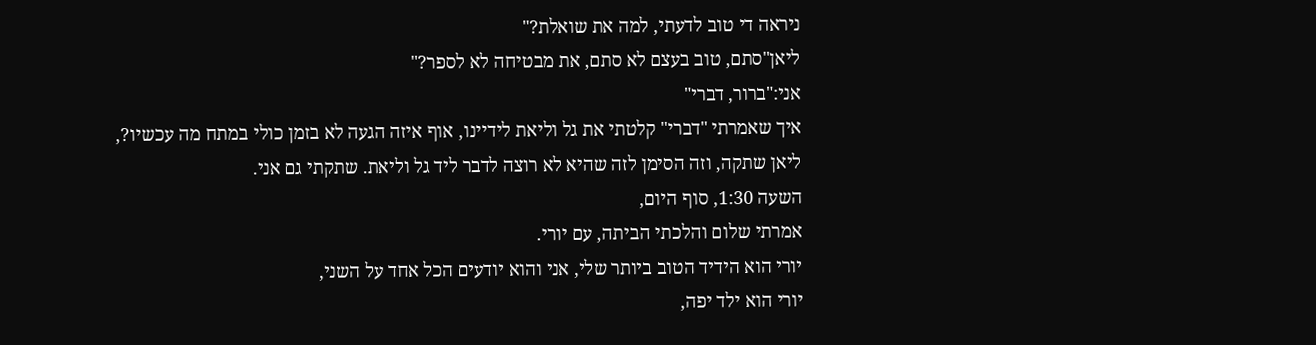ניראה די טוב לדעתי, למה את שואלת?"
ליאן"סתם, טוב בעצם לא סתם, את מבטיחה לא לספר?"
אני:"ברור, דברי"
איך שאמרתי "דברי" קלטתי את גל וליאת לידיינו, אוף איזה הגעה לא בזמן כולי במתח מה עכשיו?,
ליאן שתקה, וזה הסימן לזה שהיא לא רוצה לדבר ליד גל וליאת. שתקתי גם אני.
השעה 1:30, סוף היום,
אמרתי שלום והלכתי הביתה, עם יורי.
יורי הוא הידיד הטוב ביותר שלי, אני והוא יודעים הכל אחד על השני,
יורי הוא ילד יפה,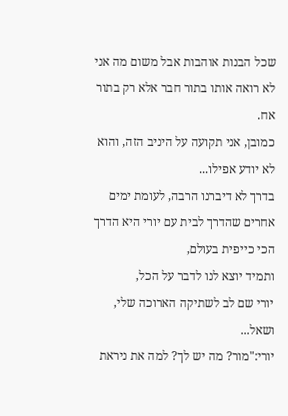שכל הבנות אוהבות אבל משום מה אני לא רואה אותו בתור חבר אלא רק בתור אח.
כמובן, אני תקועה על היניב הזה, והוא לא יודע אפילו...
בדרך לא דיברנו הרבה, לעומת ימים אחרים שהדרך לבית עם יורי היא הדרך הכי כייפית בעולם,
ותמיד יוצא לנו לדבר על הכל,
יורי שם לב לשתיקה הארוכה שלי, ושאל...
יורי:"מור? מה יש לך? למה את ניראת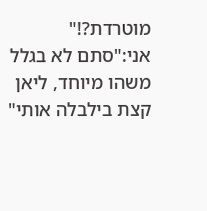מוטרדת?!"
אני:"סתם לא בגלל משהו מיוחד, ליאן קצת בילבלה אותי"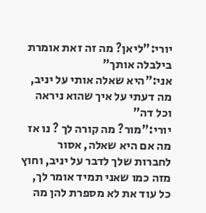יורי:"ליאן? מה זה זאת אומרת בילבלה אותך"
אני:"היא שאלה אותי על יניב, מה דעתי על איך שהוא ניראה וכל דה"
יורי:"מור? מה קורה לך ? נו אז מה אם היא שאלה, אסור לחברות שלך לדבר על יניב, וחוץ מזה כמו שאני תמיד אומר לך,
כל עוד את לא מספרת להן מה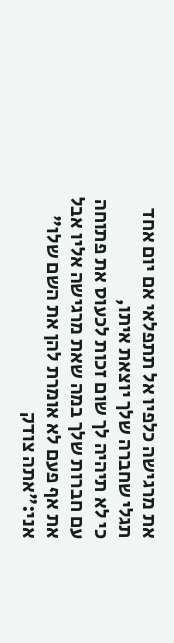את מרגישה כלפיו אל תתפלאי אם יום אחד תגלי שחברה שלך יוצאת איתו,
כי לא תיהיה לך שום זכות לכעוס את פתוחה עם חברות שלך במה שאת מרגישה אליו אבל את אף פעם לא אומרת להן את השם שלו"
אני:"אתה צודק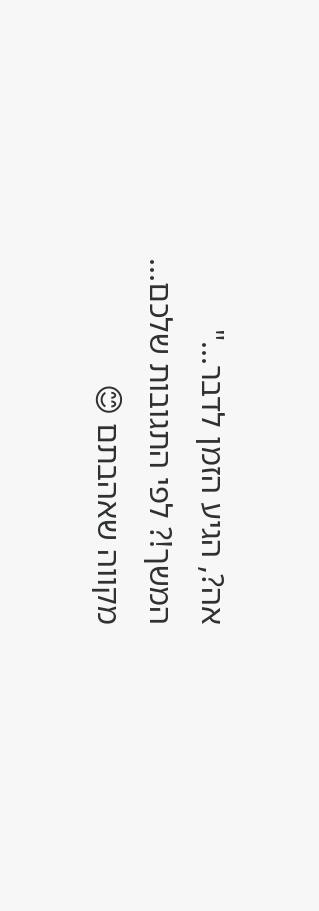אה?, הגיע הזמן לדבר..."
המשך!? לפי התגובות שלכם... מקווה שאהבתם 😊